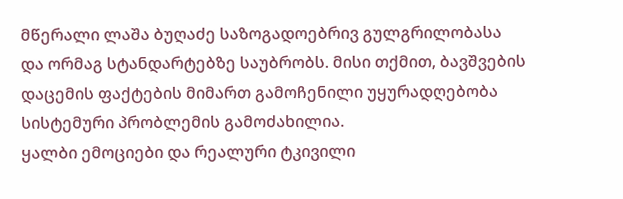მწერალი ლაშა ბუღაძე საზოგადოებრივ გულგრილობასა და ორმაგ სტანდარტებზე საუბრობს. მისი თქმით, ბავშვების დაცემის ფაქტების მიმართ გამოჩენილი უყურადღებობა სისტემური პრობლემის გამოძახილია.
ყალბი ემოციები და რეალური ტკივილი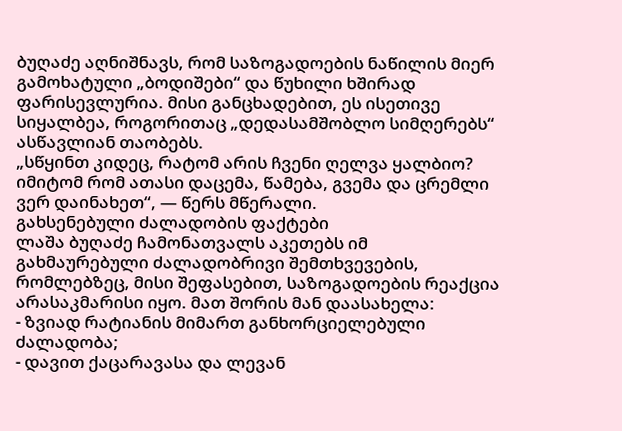ბუღაძე აღნიშნავს, რომ საზოგადოების ნაწილის მიერ გამოხატული „ბოდიშები“ და წუხილი ხშირად ფარისევლურია. მისი განცხადებით, ეს ისეთივე სიყალბეა, როგორითაც „დედასამშობლო სიმღერებს“ ასწავლიან თაობებს.
„სწყინთ კიდეც, რატომ არის ჩვენი ღელვა ყალბიო? იმიტომ რომ ათასი დაცემა, წამება, გვემა და ცრემლი ვერ დაინახეთ“, — წერს მწერალი.
გახსენებული ძალადობის ფაქტები
ლაშა ბუღაძე ჩამონათვალს აკეთებს იმ გახმაურებული ძალადობრივი შემთხვევების, რომლებზეც, მისი შეფასებით, საზოგადოების რეაქცია არასაკმარისი იყო. მათ შორის მან დაასახელა:
- ზვიად რატიანის მიმართ განხორციელებული ძალადობა;
- დავით ქაცარავასა და ლევან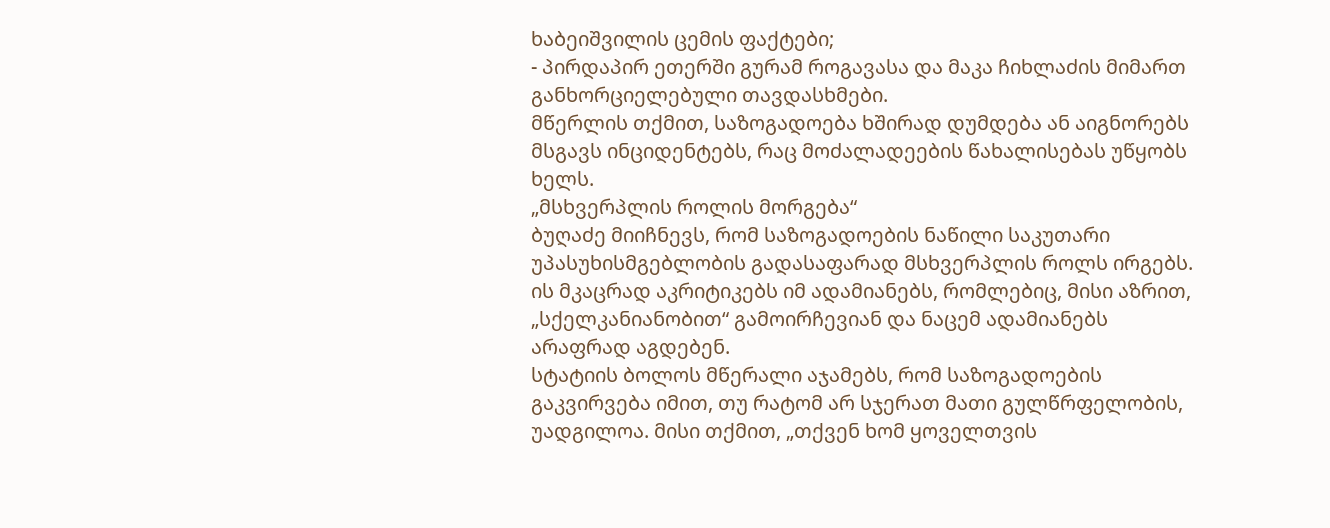ხაბეიშვილის ცემის ფაქტები;
- პირდაპირ ეთერში გურამ როგავასა და მაკა ჩიხლაძის მიმართ განხორციელებული თავდასხმები.
მწერლის თქმით, საზოგადოება ხშირად დუმდება ან აიგნორებს მსგავს ინციდენტებს, რაც მოძალადეების წახალისებას უწყობს ხელს.
„მსხვერპლის როლის მორგება“
ბუღაძე მიიჩნევს, რომ საზოგადოების ნაწილი საკუთარი უპასუხისმგებლობის გადასაფარად მსხვერპლის როლს ირგებს. ის მკაცრად აკრიტიკებს იმ ადამიანებს, რომლებიც, მისი აზრით, „სქელკანიანობით“ გამოირჩევიან და ნაცემ ადამიანებს არაფრად აგდებენ.
სტატიის ბოლოს მწერალი აჯამებს, რომ საზოგადოების გაკვირვება იმით, თუ რატომ არ სჯერათ მათი გულწრფელობის, უადგილოა. მისი თქმით, „თქვენ ხომ ყოველთვის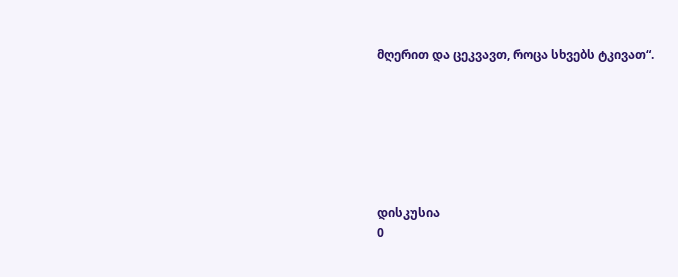მღერით და ცეკვავთ, როცა სხვებს ტკივათ“.







დისკუსია
0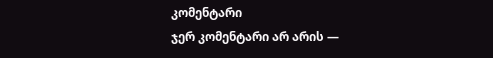კომენტარი
ჯერ კომენტარი არ არის —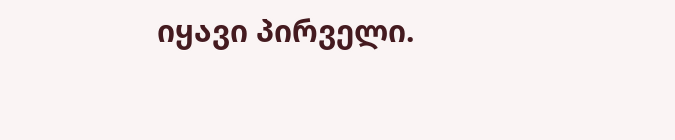იყავი პირველი.